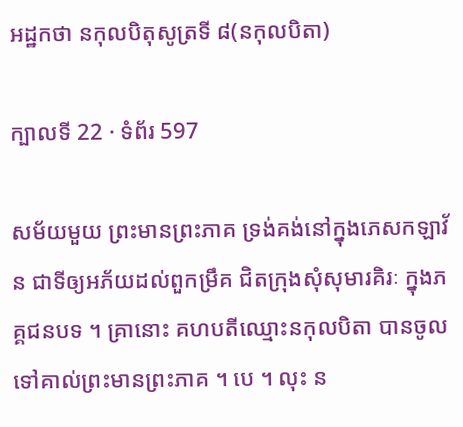អដ្ឋកថា នកុលបិតុសូត្រទី ៨(នកុលបិតា)

ក្បាលទី 22 · ទំព័រ 597

សម័យមួយ ព្រះមានព្រះភាគ ទ្រង់គង់នៅក្នុងភេសកឡាវ័ន ជាទីឲ្យអភ័យដល់ពួកម្រឹគ ជិតក្រុងសុំសុមារគិរៈ ក្នុងភគ្គជនបទ ។ គ្រានោះ គហបតីឈ្មោះនកុលបិតា បានចូលទៅគាល់ព្រះមានព្រះភាគ ។ បេ ។ លុះ ន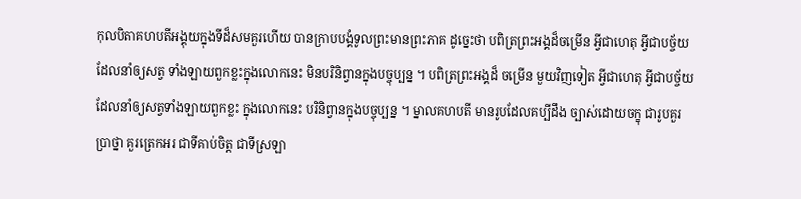កុលបិតាគហបតីអង្គុយក្នុងទីដ៏សមគួរហើយ បានក្រាបបង្គំទូលព្រះមានព្រះភាគ ដូច្នេះថា បពិត្រព្រះអង្គដ៏ចម្រើន អ្វីជាហេតុ អ្វីជាបច្ច័យដែលនាំឲ្យសត្វ ទាំងឡាយពួកខ្លះក្នុងលោកនេះ មិនបរិនិព្វានក្នុងបច្ចុប្បន្ន ។ បពិត្រព្រះអង្គដ៏ ចម្រើន មួយវិញទៀត អ្វីជាហេតុ អ្វីជាបច្ច័យដែលនាំឲ្យសត្វទាំងឡាយពួកខ្លះ ក្នុងលោកនេះ បរិនិព្វានក្នុងបច្ចុប្បន្ន ។ ម្នាលគហបតី មានរូបដែលគប្បីដឹង ច្បាស់ដោយចក្ខុ ជារូបគួរប្រាថ្នា គួរត្រេកអរ ជាទីគាប់ចិត្ត ជាទីស្រឡា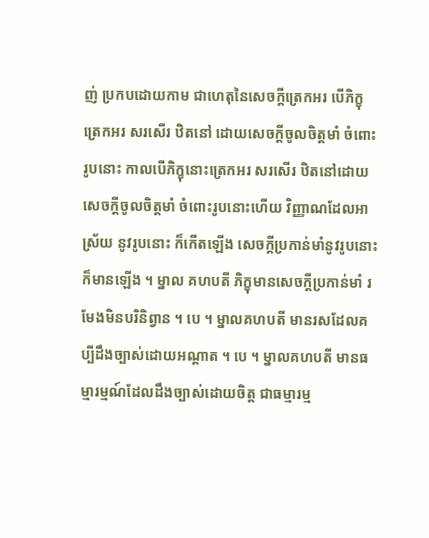ញ់ ប្រកបដោយកាម ជាហេតុនៃសេចក្តីត្រេកអរ បើភិក្ខុត្រេកអរ សរសើរ ឋិតនៅ ដោយសេចក្តីចូលចិត្តមាំ ចំពោះរូបនោះ កាលបើភិក្ខុនោះត្រេកអរ សរសើរ ឋិតនៅដោយសេចក្តីចូលចិត្តមាំ ចំពោះរូបនោះហើយ វិញ្ញាណដែលអាស្រ័យ នូវរូបនោះ ក៏កើតឡើង សេចក្តីប្រកាន់មាំនូវរូបនោះ ក៏មានឡើង ។ ម្នាល គហបតី ភិក្ខុមានសេចក្តីប្រកាន់មាំ រមែងមិនបរិនិព្វាន ។ បេ ។ ម្នាលគហបតី មានរសដែលគប្បីដឹងច្បាស់ដោយអណ្តាត ។ បេ ។ ម្នាលគហបតី មានធម្មារម្មណ៍ដែលដឹងច្បាស់ដោយចិត្ត ជាធម្មារម្ម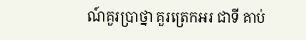ណ៍គួរប្រាថ្នា គួរត្រេកអរ ជាទី គាប់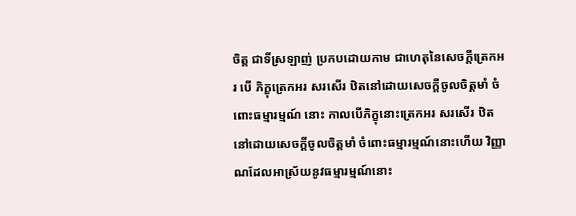ចិត្ត ជាទីស្រឡាញ់ ប្រកបដោយកាម ជាហេតុនៃសេចក្តីត្រេកអរ បើ ភិក្ខុត្រេកអរ សរសើរ ឋិតនៅដោយសេចក្តីចូលចិត្តមាំ ចំពោះធម្មារម្មណ៍ នោះ កាលបើភិក្ខុនោះត្រេកអរ សរសើរ ឋិតនៅដោយសេចក្តីចូលចិត្តមាំ ចំពោះធម្មារម្មណ៍នោះហើយ វិញ្ញាណដែលអាស្រ័យនូវធម្មារម្មណ៍នោះ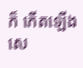ក៏ កើតឡើង សេ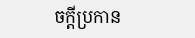ចក្តីប្រកាន